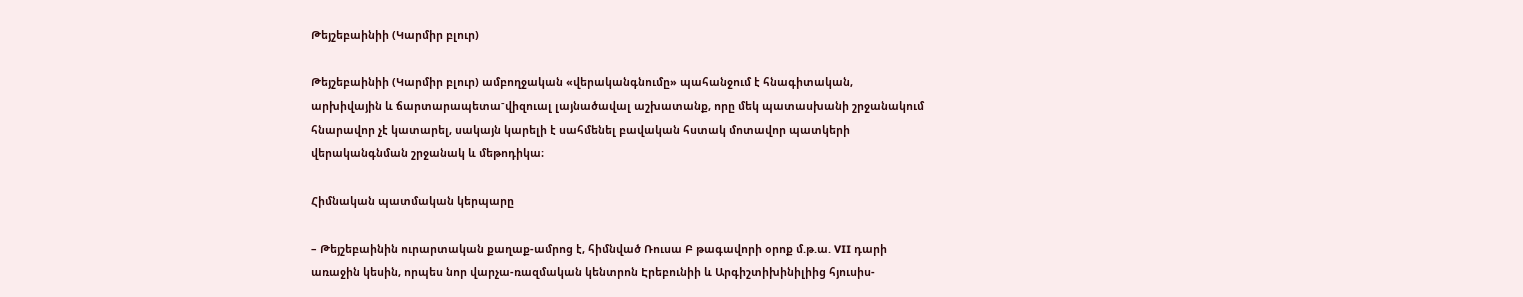Թեյշեբաինիի (Կարմիր բլուր)

Թեյշեբաինիի (Կարմիր բլուր) ամբողջական «վերականգնումը» պահանջում է հնագիտական, արխիվային և ճարտարապետա־վիզուալ լայնածավալ աշխատանք, որը մեկ պատասխանի շրջանակում հնարավոր չէ կատարել, սակայն կարելի է սահմենել բավական հստակ մոտավոր պատկերի վերականգնման շրջանակ և մեթոդիկա։

Հիմնական պատմական կերպարը

– Թեյշեբաինին ուրարտական քաղաք-ամրոց է, հիմնված Ռուսա Բ թագավորի օրոք մ.թ.ա. VII դարի առաջին կեսին, որպես նոր վարչա-ռազմական կենտրոն Էրեբունիի և Արգիշտիխինիլիից հյուսիս-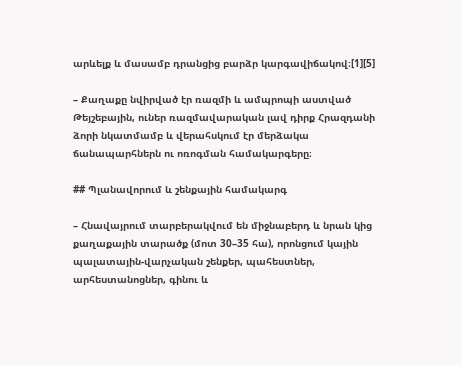արևելք և մասամբ դրանցից բարձր կարգավիճակով։[1][5]

– Քաղաքը նվիրված էր ռազմի և ամպրոպի աստված Թեյշեբային, ուներ ռազմավարական լավ դիրք Հրազդանի ձորի նկատմամբ և վերահսկում էր մերձակա ճանապարհներն ու ոռոգման համակարգերը։

## Պլանավորում և շենքային համակարգ

– Հնավայրում տարբերակվում են միջնաբերդ և նրան կից քաղաքային տարածք (մոտ 30–35 հա), որոնցում կային պալատային-վարչական շենքեր, պահեստներ, արհեստանոցներ, գինու և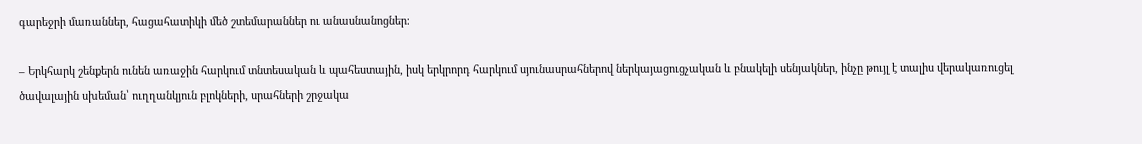գարեջրի մառաններ, հացահատիկի մեծ շտեմարաններ ու անասնանոցներ։

– Երկհարկ շենքերն ունեն առաջին հարկում տնտեսական և պահեստային, իսկ երկրորդ հարկում սյունասրահներով ներկայացուցչական և բնակելի սենյակներ, ինչը թույլ է տալիս վերակառուցել ծավալային սխեման՝ ուղղանկյուն բլոկների, սրահների շրջակա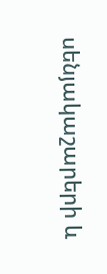սենյակաշարերի և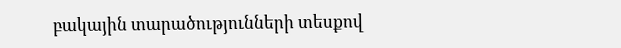բակային տարածությունների տեսքով